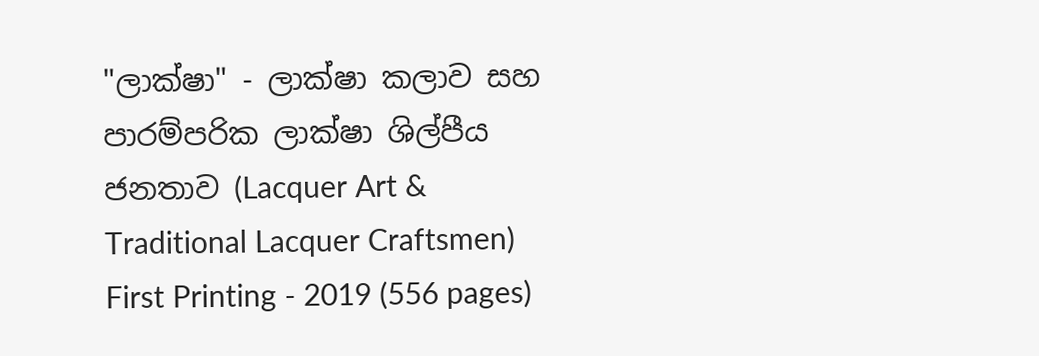"ලාක්ෂා" - ලාක්ෂා කලාව සහ පාරම්පරික ලාක්ෂා ශිල්පීය ජනතාව (Lacquer Art & Traditional Lacquer Craftsmen) First Printing - 2019 (556 pages)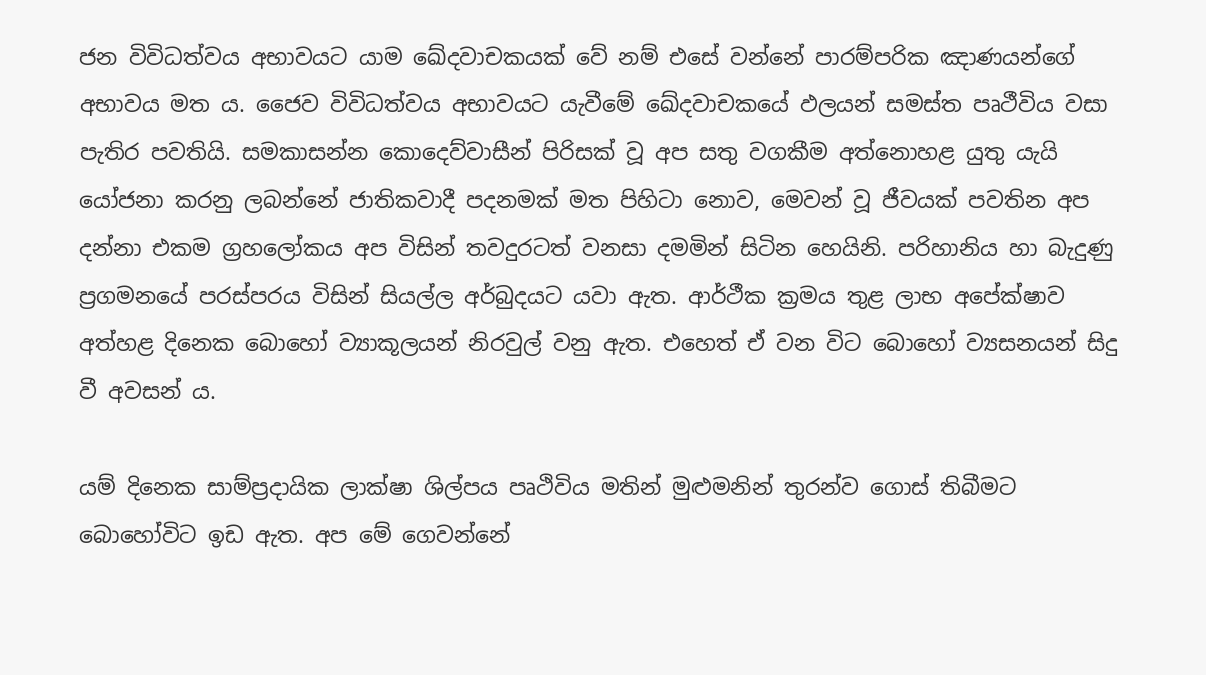ජන විවිධත්වය අභාවයට යාම ඛේදවාචකයක් වේ නම් එසේ වන්නේ පාරම්පරික ඤාණයන්ගේ අභාවය මත ය. ජෛව විවිධත්වය අභාවයට යැවීමේ ඛේදවාචකයේ ඵලයන් සමස්ත පෘථීවිය වසා පැතිර පවතියි. සමකාසන්න කොදෙව්වාසීන් පිරිසක් වූ අප සතු වගකීම අත්නොහළ යුතු යැයි යෝජනා කරනු ලබන්නේ ජාතිකවාදී පදනමක් මත පිහිටා නොව, මෙවන් වූ ජීවයක් පවතින අප දන්නා එකම ග්‍රහලෝකය අප විසින් තවදුරටත් වනසා දමමින් සිටින හෙයිනි. පරිහානිය හා බැදුණු ප්‍රගමනයේ පරස්පරය විසින් සියල්ල අර්බුදයට යවා ඇත. ආර්ථීක ක්‍රමය තුළ ලාභ අපේක්ෂාව අත්හළ දිනෙක බොහෝ ව්‍යාකූලයන් නිරවුල් වනු ඇත. එහෙත් ඒ වන විට බොහෝ ව්‍යසනයන් සිදු වී අවසන් ය.

යම් දිනෙක සාම්ප්‍රදායික ලාක්ෂා ශිල්පය පෘථිවිය මතින් මුළුමනින් තුරන්ව ගොස් තිබීමට බොහෝවිට ඉඩ ඇත. අප මේ ගෙවන්නේ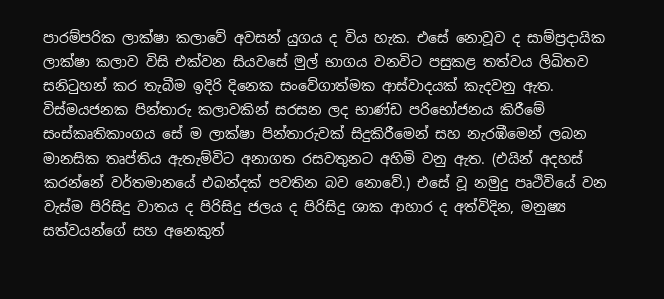පාරම්පරික ලාක්ෂා කලාවේ අවසන් යුගය ද විය හැක. එසේ නොවූව ද සාම්ප්‍රදායික ලාක්ෂා කලාව විසි එක්වන සියවසේ මුල් භාගය වනවිට පසුකළ තත්වය ලිඛිතව සනිටුහන් කර තැබීම ඉදිරි දිනෙක සංවේගාත්මක ආස්වාදයක් කැදවනු ඇත. විස්මයජනක පින්තාරු කලාවකින් සරසන ලද භාණ්ඩ පරිභෝජනය කිරීමේ සංස්කෘතිකාංගය සේ ම ලාක්ෂා පින්තාරුවක් සිදුකිරීමෙන් සහ නැරඹීමෙන් ලබන මානසික තෘප්තිය ඇතැම්විට අනාගත රසවතුනට අහිමි වනු ඇත. (එයින් අදහස් කරන්නේ වර්තමානයේ එබන්දක් පවතින බව නොවේ.) එසේ වූ නමුදු පෘථිවියේ වන වැස්ම පිරිසිදු වාතය ද පිරිසිදු ජලය ද පිරිසිදු ශාක ආහාර ද අත්විදින, මනුෂ්‍ය සත්වයන්ගේ සහ අනෙකුත්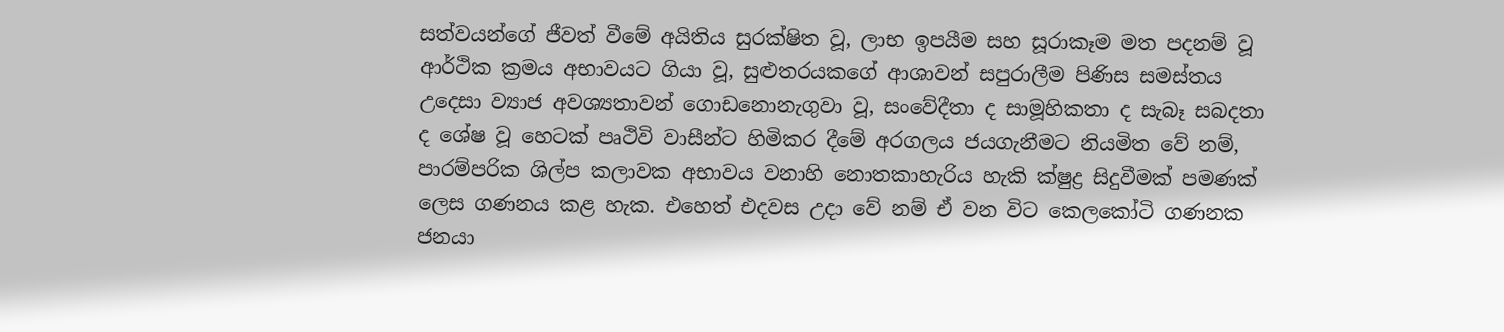සත්වයන්ගේ ජීවත් වීමේ අයිතිය සුරක්ෂිත වූ, ලාභ ඉපයීම සහ සූරාකෑම මත පදනම් වූ ආර්ථික ක්‍රමය අභාවයට ගියා වූ, සුළුතරයකගේ ආශාවන් සපුරාලීම පිණිස සමස්තය උදෙසා ව්‍යාජ අවශ්‍යතාවන් ගොඩනොනැගුවා වූ, සංවේදීතා ද සාමූහිකතා ද සැබෑ සබදතා ද ශේෂ වූ හෙටක් පෘථිවි වාසීන්ට හිමිකර දීමේ අරගලය ජයගැනීමට නියමිත වේ නම්, පාරම්පරික ශිල්ප කලාවක අභාවය වනාහි නොතකාහැරිය හැකි ක්ෂුද්‍ර සිදුවීමක් පමණක් ලෙස ගණනය කළ හැක. එහෙත් එදවස උදා වේ නම් ඒ වන විට කෙලකෝටි ගණනක ජනයා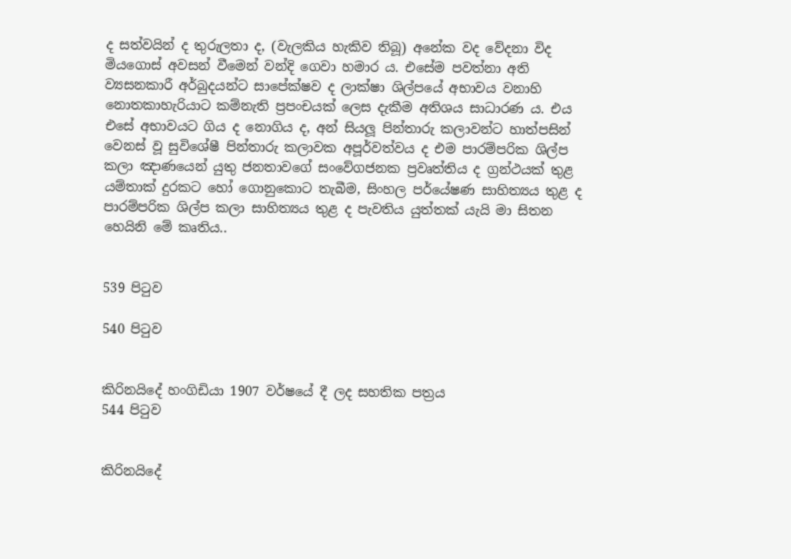ද සත්වයින් ද තුරුලතා ද, (වැලකිය හැකිව තිබූ) අනේක වද වේදනා විද මියගොස් අවසන් වීමෙන් වන්දි ගෙවා හමාර ය. එසේම පවත්නා අති ව්‍යසනකාරී අර්බුදයන්ට සාපේක්ෂව ද ලාක්ෂා ශිල්පයේ අභාවය වනාහි නොතකාහැරියාට කම්නැති ප්‍රපංචයක් ලෙස දැකීම අතිශය සාධාරණ ය. එය එසේ අභාවයට ගිය ද නොගිය ද, අන් සියලූ පින්තාරු කලාවන්ට හාත්පසින් වෙනස් වූ සුවිශේෂී පින්තාරු කලාවක අපූර්වත්වය ද එම පාරම්පරික ශිල්ප කලා ඤාණයෙන් යුතු ජනතාවගේ සංවේගජනක ප්‍රවෘත්තිය ද ග්‍රන්ථයක් තුළ යම්තාක් දුරකට හෝ ගොනුකොට තැබීම, සිංහල පර්යේෂණ සාහිත්‍යය තුළ ද පාරම්පරික ශිල්ප කලා සාහිත්‍යය තුළ ද පැවතිය යුත්තක් යැයි මා සිතන හෙයිනි මේ කෘතිය..


539 පිටුව

540 පිටුව


කිරිනයිදේ හංගිඩියා 1907 වර්ෂයේ දී ලද සහතික පත්‍රය
544 පිටුව


කිරිනයිදේ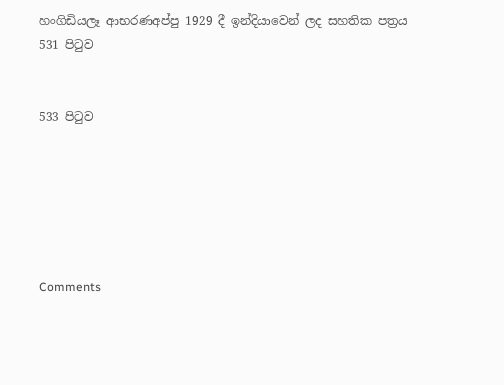හංගිඩියලෑ ආභරණඅප්පු 1929 දී ඉන්දියාවෙන් ලද සහතික පත්‍රය
531 පිටුව


533 පිටුව






Comments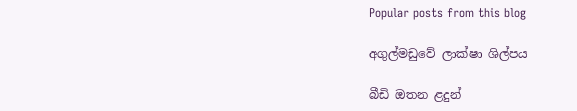Popular posts from this blog

අගුල්මඩුවේ ලාක්ෂා ශිල්පය

බීඩි ඔතන ළදුන්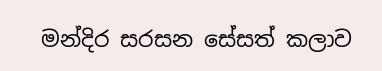මන්දිර සරසන සේසත් කලාව